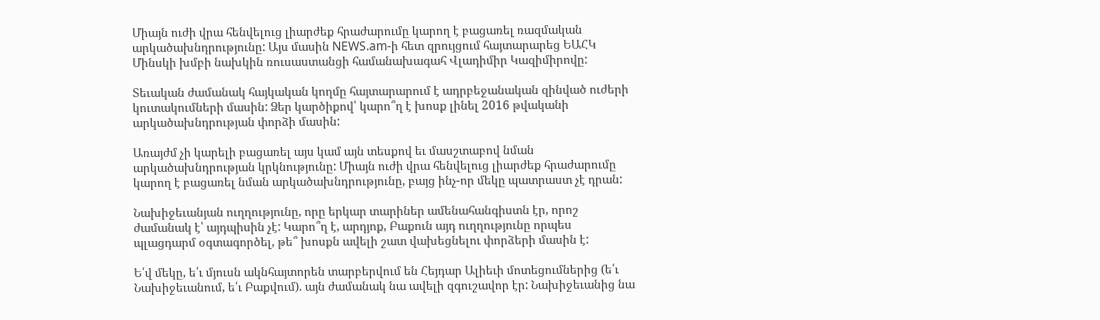Միայն ուժի վրա հենվելուց լիարժեք հրաժարումը կարող է բացառել ռազմական արկածախնդրությունը: Այս մասին NEWS.am-ի հետ զրույցում հայտարարեց ԵԱՀԿ Մինսկի խմբի նախկին ռուսաստանցի համանախագահ Վլադիմիր Կազիմիրովը:

Տեւական ժամանակ հայկական կողմը հայտարարում է ադրբեջանական զինված ուժերի կուտակումների մասին: Ձեր կարծիքով՝ կարո՞ղ է խոսք լինել 2016 թվականի արկածախնդրության փորձի մասին:

Առայժմ չի կարելի բացառել այս կամ այն տեսքով եւ մասշտաբով նման արկածախնդրության կրկնությունը: Միայն ուժի վրա հենվելուց լիարժեք հրաժարումը կարող է բացառել նման արկածախնդրությունը, բայց ինչ-որ մեկը պատրաստ չէ դրան:

Նախիջեւանյան ուղղությունը, որը երկար տարիներ ամենահանգիստն էր, որոշ ժամանակ է՝ այդպիսին չէ: Կարո՞ղ է, արդյոք, Բաքուն այդ ուղղությունը որպես պլացդարմ օգտագործել, թե՞ խոսքն ավելի շատ վախեցնելու փորձերի մասին է:

Ե՛վ մեկը, ե՛ւ մյուսն ակնհայտորեն տարբերվում են Հեյդար Ալիեւի մոտեցումներից (ե՛ւ Նախիջեւանում, ե՛ւ Բաքվում). այն ժամանակ նա ավելի զգուշավոր էր: Նախիջեւանից նա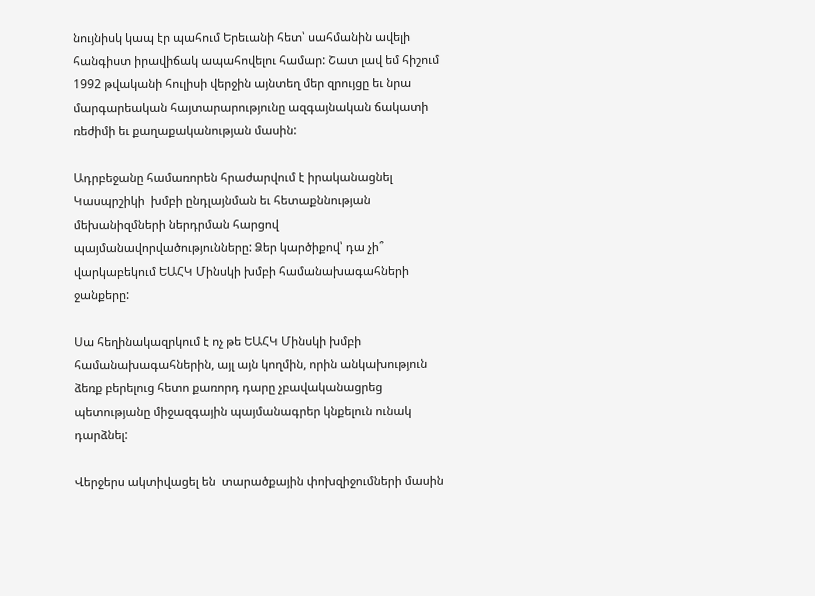նույնիսկ կապ էր պահում Երեւանի հետ՝ սահմանին ավելի  հանգիստ իրավիճակ ապահովելու համար: Շատ լավ եմ հիշում 1992 թվականի հուլիսի վերջին այնտեղ մեր զրույցը եւ նրա մարգարեական հայտարարությունը ազգայնական ճակատի ռեժիմի եւ քաղաքականության մասին:

Ադրբեջանը համառորեն հրաժարվում է իրականացնել Կասպրշիկի  խմբի ընդլայնման եւ հետաքննության մեխանիզմների ներդրման հարցով պայմանավորվածությունները: Ձեր կարծիքով՝ դա չի՞ վարկաբեկում ԵԱՀԿ Մինսկի խմբի համանախագահների ջանքերը:

Սա հեղինակազրկում է ոչ թե ԵԱՀԿ Մինսկի խմբի համանախագահներին, այլ այն կողմին, որին անկախություն ձեռք բերելուց հետո քառորդ դարը չբավականացրեց  պետությանը միջազգային պայմանագրեր կնքելուն ունակ դարձնել:

Վերջերս ակտիվացել են  տարածքային փոխզիջումների մասին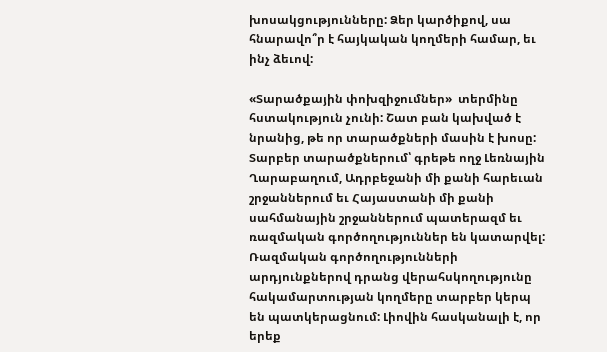խոսակցությունները: Ձեր կարծիքով, սա հնարավո՞ր է հայկական կողմերի համար, եւ ինչ ձեւով:

«Տարածքային փոխզիջումներ»  տերմինը  հստակություն չունի: Շատ բան կախված է նրանից, թե որ տարածքների մասին է խոսը: Տարբեր տարածքներում՝ գրեթե ողջ Լեռնային Ղարաբաղում, Ադրբեջանի մի քանի հարեւան շրջաններում եւ Հայաստանի մի քանի սահմանային շրջաններում պատերազմ եւ ռազմական գործողություններ են կատարվել: Ռազմական գործողությունների արդյունքներով դրանց վերահսկողությունը հակամարտության կողմերը տարբեր կերպ են պատկերացնում: Լիովին հասկանալի է, որ երեք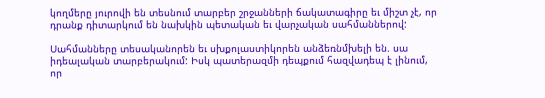կողմերը յուրովի են տեսնում տարբեր շրջանների ճակատագիրը եւ միշտ չէ, որ դրանք դիտարկում են նախկին պետական եւ վարչական սահմաններով:

Սահմանները տեսականորեն եւ սխքոլաստիկորեն անձեռնմխելի են. սա իդեալական տարբերակում: Իսկ պատերազմի դեպքում հազվադեպ է լինում, որ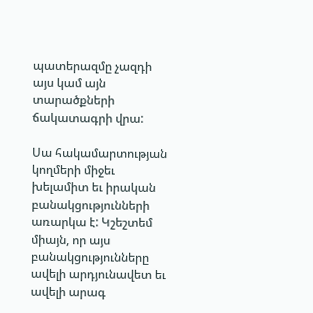պատերազմը չազդի այս կամ այն տարածքների ճակատագրի վրա:

Սա հակամարտության կողմերի միջեւ խելամիտ եւ իրական բանակցությունների առարկա է: Կշեշտեմ միայն, որ այս բանակցությունները ավելի արդյունավետ եւ ավելի արագ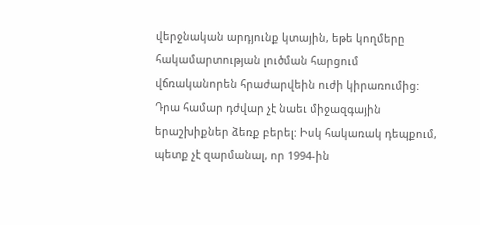վերջնական արդյունք կտային, եթե կողմերը հակամարտության լուծման հարցում  վճռականորեն հրաժարվեին ուժի կիրառումից: Դրա համար դժվար չէ նաեւ միջազգային երաշխիքներ ձեռք բերել: Իսկ հակառակ դեպքում, պետք չէ զարմանալ, որ 1994-ին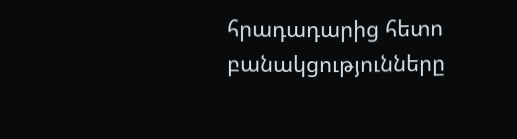հրադադարից հետո բանակցությունները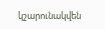կշարունակվեն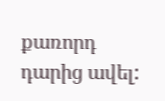քառորդ դարից ավել: